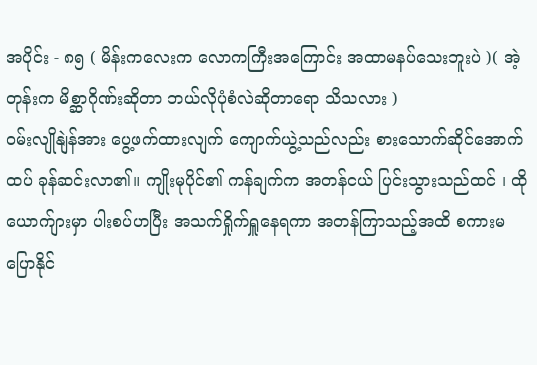အပိုင်း - ၈၅ ( မိန်းကလေးက လောကကြီးအကြောင်း အထာမနပ်သေးဘူးပဲ )( အဲ့တုန်းက မိစ္ဆာဂိုဏ်းဆိုတာ ဘယ်လိုပုံစံလဲဆိုတာရော သိသလား )
ဝမ်းလျိုနျဲန်အား ပွေ့ဖက်ထားလျက် ကျောက်ယွဲ့သည်လည်း စားသောက်ဆိုင်အောက်ထပ် ခုန်ဆင်းလာ၏။ ကျိုးမုပိုင်၏ ကန်ချက်က အတန်ငယ် ပြင်းသွားသည်ထင် ၊ ထိုယောက်ျားမှာ ပါးစပ်ဟပြီး အသက်ရှိုက်ရှူနေရကာ အတန်ကြာသည့်အထိ စကားမပြောနိုင်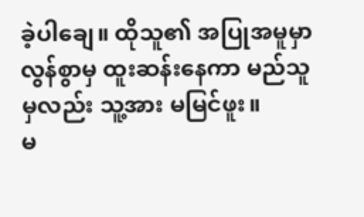ခဲ့ပါချေ။ ထိုသူ၏ အပြုအမူမှာ လွန်စွာမှ ထူးဆန်းနေကာ မည်သူမှလည်း သူ့အား မမြင်ဖူး။
မ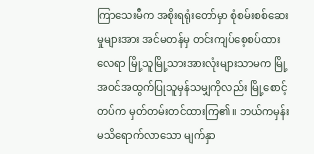ကြာသေးမီက အစိုးရရုံးတော်မှာ စုံစမ်းစစ်ဆေးမှုများအား အင်မတန်မှ တင်းကျပ်စေ့စပ်ထားလေရာ မြို့သူမြို့သားအားလုံးများသာမက မြို့အဝင်အထွက်ပြုသူမှန်သမျှကိုလည်း မြို့စောင့်တပ်က မှတ်တမ်းတင်ထားကြ၏။ ဘယ်ကမှန်းမသိရောက်လာသော မျက်နှာ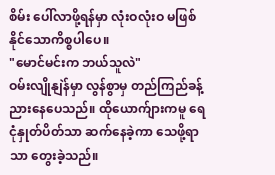စိမ်း ပေါ်လာဖို့ရန်မှာ လုံးဝလုံးဝ မဖြစ်နိုင်သောကိစ္စပါပေ။
"မောင်မင်းက ဘယ်သူလဲ"
ဝမ်းလျိုနျဲန်မှာ လွန်စွာမှ တည်ကြည်ခန့်ညားနေပေသည်။ ထိုယောက်ျားကမူ ရေငုံနှုတ်ပိတ်သာ ဆက်နေခဲ့ကာ သေဖို့ရာသာ တွေးခဲ့သည်။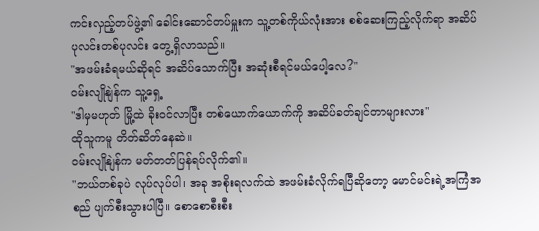ကင်းလှည့်တပ်ဖွဲ့၏ ခေါင်းဆောင်တပ်မှူးက သူ့တစ်ကိုယ်လုံးအား စစ်ဆေးကြည့်လိုက်ရာ အဆိပ်ပုလင်းတစ်ပုလင်း တွေ့ရှိလာသည်။
"အဖမ်းခံရမယ်ဆိုရင် အဆိပ်သောက်ပြီး အဆုံးစီရင်မယ်ပေါ့လေ?"
ဝမ်းလျိုနျဲန်က သူ့ရှေ့
"ဒါမှမဟုတ် မြို့ထဲ ခိုးဝင်လာပြီး တစ်ယောက်ယောက်ကို အဆိပ်ခတ်ချင်တာများလား"
ထိုသူကမူ တိတ်ဆိတ်နေဆဲ။
ဝမ်းလျိုနျဲန်က မတ်တတ်ပြန်ရပ်လိုက်၏။
"ဘယ်တစ်ခုပဲ လုပ်လုပ်ပါ၊ အခု အစိုးရလက်ထဲ အဖမ်းခံလိုက်ရပြီဆိုတော့ မောင်မင်းရဲ့အကြံအစည် ပျက်စီးသွားပါပြီ။ စောစောစီးစီး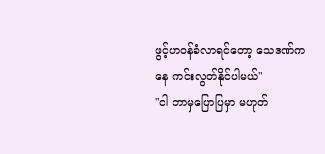ဖွင့်ဟဝန်ခံလာရင်တော့ သေဒဏ်ကနေ ကင်းလွတ်နိုင်ပါမယ်"
"ငါ ဘာမှပြောပြမှာ မဟုတ်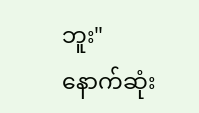ဘူး"
နောက်ဆုံး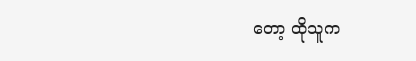တော့ ထိုသူက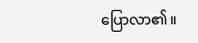ပြောလာ၏။